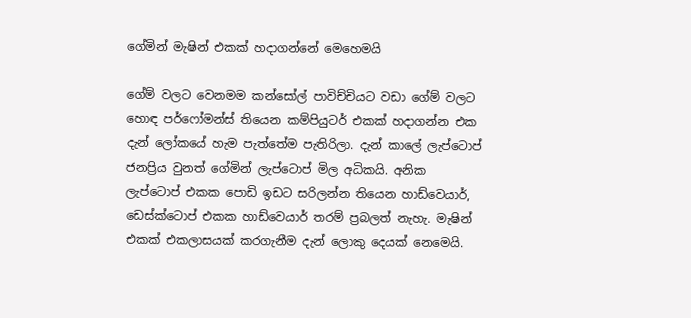ගේමින් මැෂින් එකක් හදාගන්නේ මෙහෙමයි

ගේම් වලට වෙනමම කන්සෝල් පාවිච්චියට වඩා ගේම් වලට හොඳ පර්ෆෝමන්ස් තියෙන කම්පියුටර් එකක් හදාගන්න එක දැන් ලෝකයේ හැම පැත්තේම පැතිරිලා. දැන් කාලේ ලැප්ටොප් ජනප්‍රිය වුනත් ගේමින් ලැප්ටොප් මිල අධිකයි. අනික ලැප්ටොප් එකක පොඩි ඉඩට සරිලන්න තියෙන හාඩ්වෙයාර්, ඩෙස්ක්ටොප් එකක හාඩ්වෙයාර් තරම් ප්‍රබලත් නැහැ. මැෂින් එකක් එකලාසයක් කරගැනීම දැන් ලොකු දෙයක් නෙමෙයි.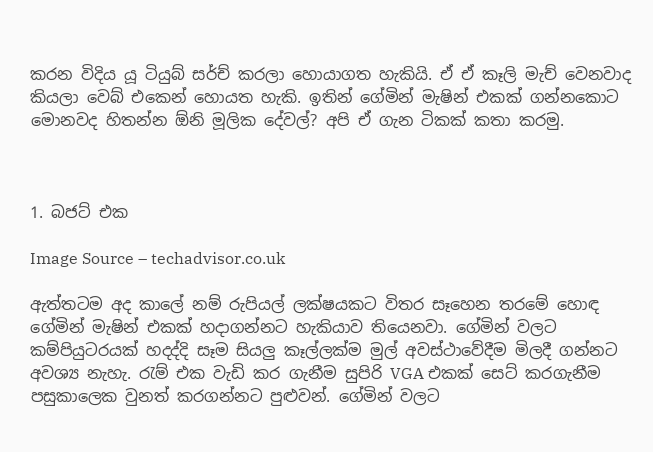කරන විදිය යූ ටියුබ් සර්ච් කරලා හොයාගත හැකියි. ඒ ඒ කෑලි මැච් වෙනවාද කියලා වෙබ් එකෙන් හොයත හැකි. ඉතින් ගේමින් මැෂින් එකක් ගන්නකොට මොනවද හිතන්න ඕනි මූලික දේවල්? අපි ඒ ගැන ටිකක් කතා කරමු.



1. බජට් එක

Image Source – techadvisor.co.uk

ඇත්තටම අද කාලේ නම් රුපියල් ලක්ෂයකට විතර සෑහෙන තරමේ හොඳ ගේමින් මැෂින් එකක් හදාගන්නට හැකියාව තියෙනවා. ගේමින් වලට කම්පියුටරයක් හදද්දි සෑම සියලු කෑල්ලක්ම මුල් අවස්ථාවේදීම මිලදී ගන්නට අවශ්‍ය නැහැ. රැම් එක වැඩි කර ගැනීම සුපිරි VGA එකක් සෙට් කරගැනීම පසුකාලෙක වුනත් කරගන්නට පුළුවන්. ගේමින් වලට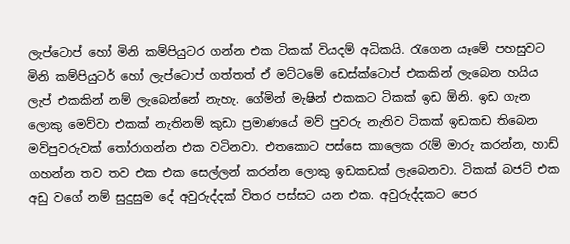ලැප්ටොප් හෝ මිනි කම්පියුටර ගන්න එක ටිකක් වියදම් අධිකයි. රැගෙන යෑමේ පහසුවට මිනි කම්පියුටර් හෝ ලැප්ටොප් ගත්තත් ඒ මට්ටමේ ඩෙස්ක්ටොප් එකකින් ලැබෙන හයිය ලැප් එකකින් නම් ලැබෙන්නේ නැහැ. ගේමින් මැෂින් එකකට ටිකක් ඉඩ ඕනි. ඉඩ ගැන ලොකු මෙව්වා එකක් නැතිනම් කුඩා ප්‍රමාණයේ මව් පුවරු නැතිව ටිකක් ඉඩකඩ තිබෙන මව්පුවරුවක් තෝරාගන්න එක වටිනවා. එතකොට පස්සෙ කාලෙක රැම් මාරු කරන්න, හාඩ් ගහන්න තව තව එක එක සෙල්ලන් කරන්න ලොකු ඉඩකඩක් ලැබෙනවා. ටිකක් බජට් එක අඩු වගේ නම් සුදුසුම දේ අවුරුද්දක් විතර පස්සට යන එක. අවුරුද්දකට පෙර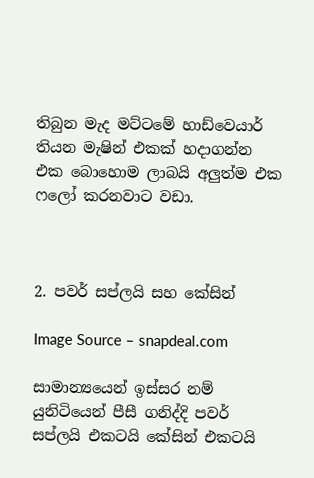තිබුන මැද මට්ටමේ හාඩ්වෙයාර් තියන මැෂින් එකක් හදාගන්න එක බොහොම ලාබයි අලුත්ම එක ෆලෝ කරනවාට වඩා.



2. පවර් සප්ලයි සහ කේසින්

Image Source – snapdeal.com

සාමාන්‍යයෙන් ඉස්සර නම් යුනිටියෙන් පීසී ගනිද්දි පවර් සප්ලයි එකටයි කේසින් එකටයි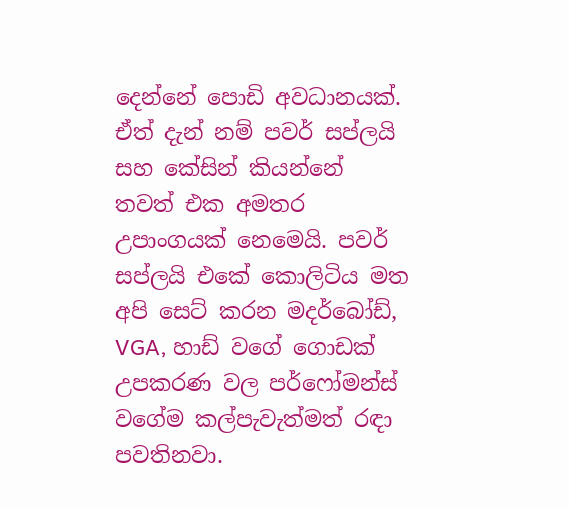දෙන්නේ පොඩි අවධානයක්. ඒත් දැන් නම් පවර් සප්ලයි සහ කේසින් කියන්නේ තවත් එක අමතර උපාංගයක් නෙමෙයි. පවර් සප්ලයි එකේ කොලිටිය මත අපි සෙට් කරන මදර්බෝඩ්, VGA, හාඩ් වගේ ගොඩක් උපකරණ වල පර්ෆෝමන්ස් වගේම කල්පැවැත්මත් රඳා පවතිනවා.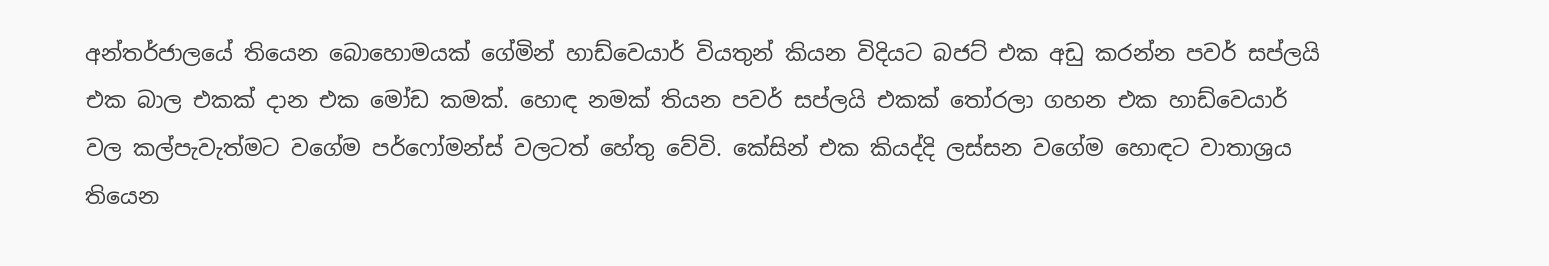අන්තර්ජාලයේ තියෙන බොහොමයක් ගේමින් හාඩ්වෙයාර් වියතුන් කියන විදියට බජට් එක අඩු කරන්න පවර් සප්ලයි එක බාල එකක් දාන එක මෝඩ කමක්. හොඳ නමක් තියන පවර් සප්ලයි එකක් තෝරලා ගහන එක හාඩ්වෙයාර් වල කල්පැවැත්මට වගේම පර්ෆෝමන්ස් වලටත් හේතු වේවි. කේසින් එක කියද්දි ලස්සන වගේම හොඳට වාතාශ්‍රය තියෙන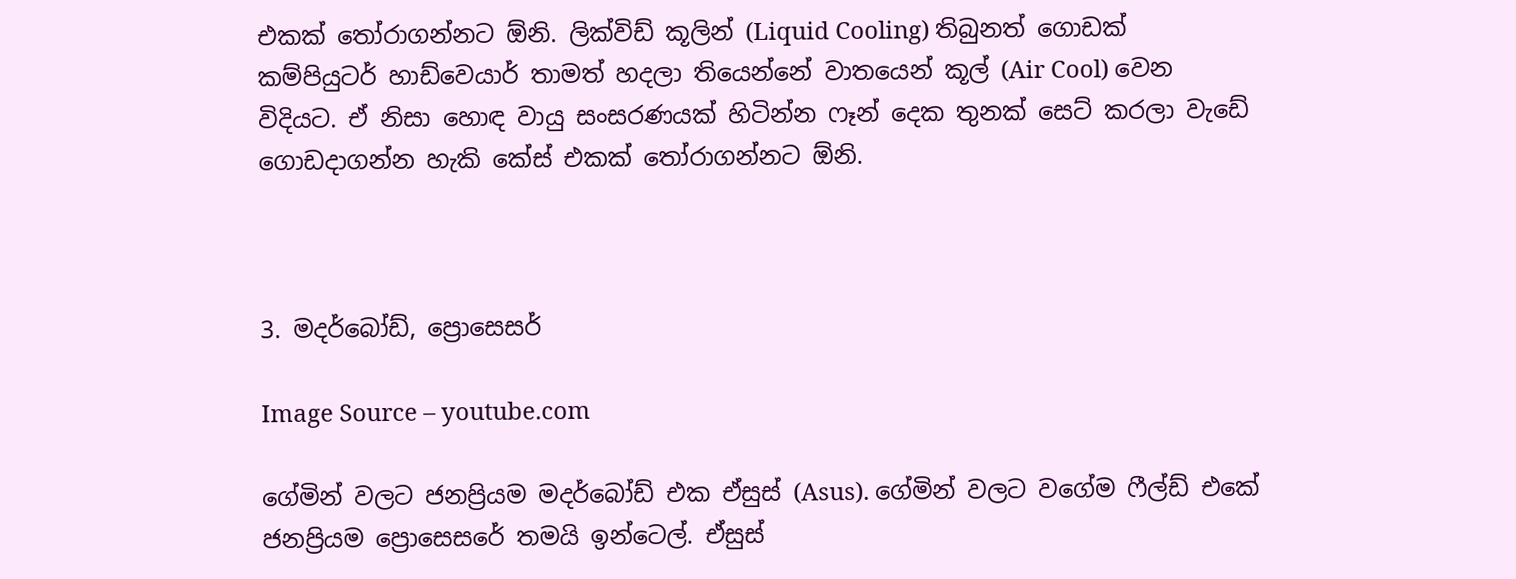එකක් තෝරාගන්නට ඕනි. ලික්විඩ් කූලින් (Liquid Cooling) තිබුනත් ගොඩක් කම්පියුටර් හාඩ්වෙයාර් තාමත් හදලා තියෙන්නේ වාතයෙන් කූල් (Air Cool) වෙන විදියට. ඒ නිසා හොඳ වායු සංසරණයක් හිටින්න ෆෑන් දෙක තුනක් සෙට් කරලා වැඩේ ගොඩදාගන්න හැකි කේස් එකක් තෝරාගන්නට ඕනි.



3. මදර්බෝඩ්, ප්‍රොසෙසර්

Image Source – youtube.com

ගේමින් වලට ජනප්‍රියම මදර්බෝඩ් එක ඒසුස් (Asus). ගේමින් වලට වගේම ෆීල්ඩ් එකේ ජනප්‍රියම ප්‍රොසෙසරේ තමයි ඉන්ටෙල්. ඒසුස්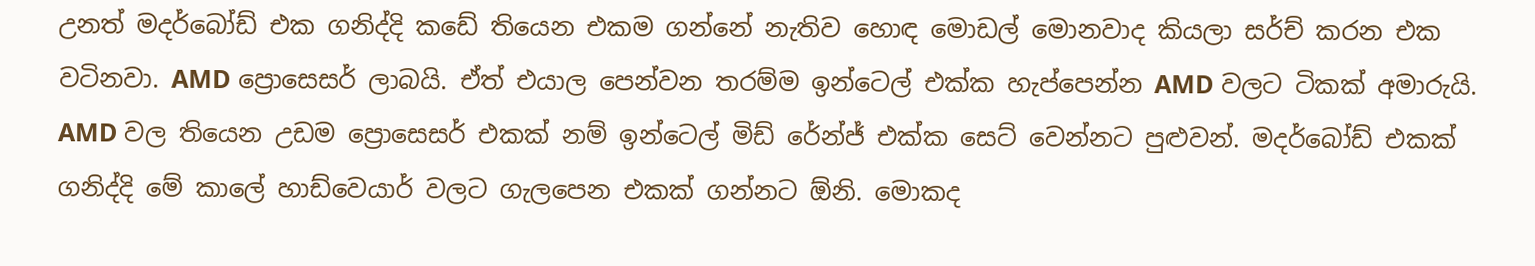උනත් මදර්බෝඩ් එක ගනිද්දි කඩේ තියෙන එකම ගන්නේ නැතිව හොඳ මොඩල් මොනවාද කියලා සර්ච් කරන එක වටිනවා. AMD ප්‍රොසෙසර් ලාබයි. ඒත් එයාල පෙන්වන තරම්ම ඉන්ටෙල් එක්ක හැප්පෙන්න AMD වලට ටිකක් අමාරුයි. AMD වල තියෙන උඩම ප්‍රොසෙසර් එකක් නම් ඉන්ටෙල් මිඩ් රේන්ජ් එක්ක සෙට් වෙන්නට පුළුවන්. මදර්බෝඩ් එකක් ගනිද්දි මේ කාලේ හාඩ්වෙයාර් වලට ගැලපෙන එකක් ගන්නට ඕනි. මොකද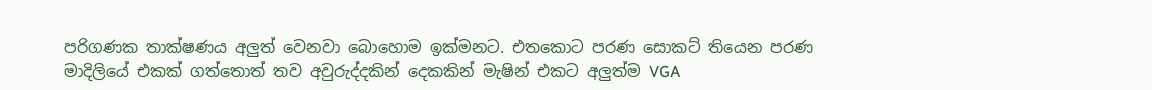පරිගණක තාක්ෂණය අලුත් වෙනවා බොහොම ඉක්මනට. එතකොට පරණ සොකට් තියෙන පරණ මාදිලියේ එකක් ගත්තොත් තව අවුරුද්දකින් දෙකකින් මැෂින් එකට අලුත්ම VGA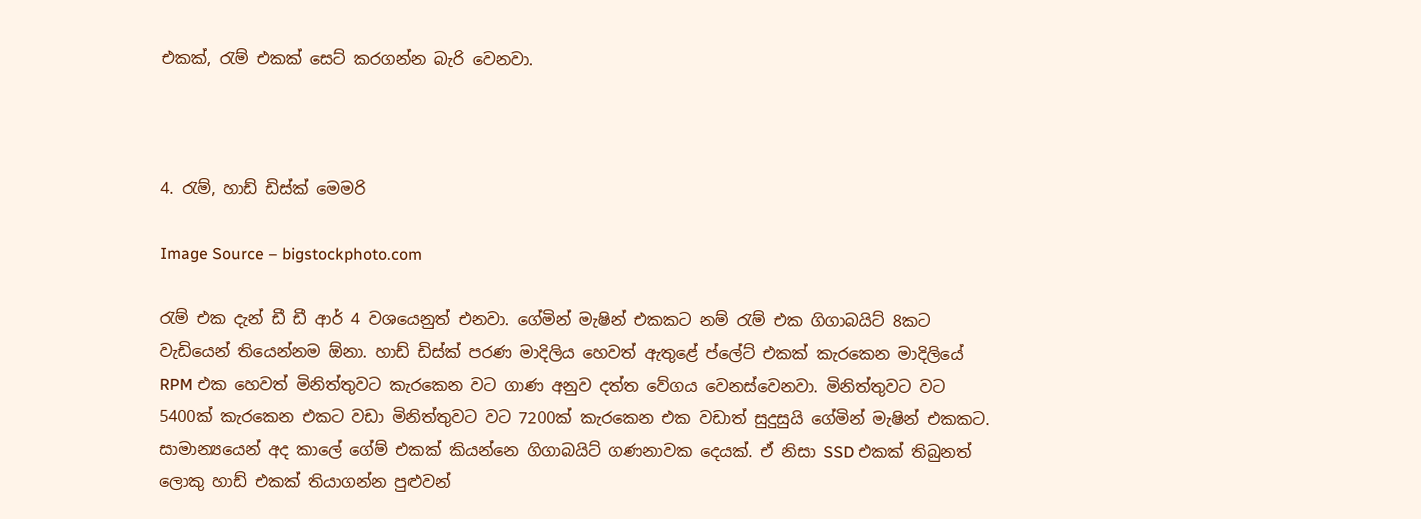එකක්, රැම් එකක් සෙට් කරගන්න බැරි වෙනවා.



4. රැම්, හාඩ් ඩිස්ක් මෙමරි

Image Source – bigstockphoto.com

රැම් එක දැන් ඩී ඩී ආර් 4 වශයෙනුත් එනවා. ගේමින් මැෂින් එකකට නම් රැම් එක ගිගාබයිට් 8කට වැඩියෙන් තියෙන්නම ඕනා. හාඩ් ඩිස්ක් පරණ මාදිලිය හෙවත් ඇතුළේ ප්ලේට් එකක් කැරකෙන මාදිලියේ RPM එක හෙවත් මිනිත්තුවට කැරකෙන වට ගාණ අනුව දත්ත වේගය වෙනස්වෙනවා. මිනිත්තුවට වට 5400ක් කැරකෙන එකට වඩා මිනිත්තුවට වට 7200ක් කැරකෙන එක වඩාත් සුදුසුයි ගේමින් මැෂින් එකකට. සාමාන්‍යයෙන් අද කාලේ ගේම් එකක් කියන්නෙ ගිගාබයිට් ගණනාවක දෙයක්. ඒ නිසා SSD එකක් තිබුනත් ලොකු හාඩ් එකක් තියාගන්න පුළුවන්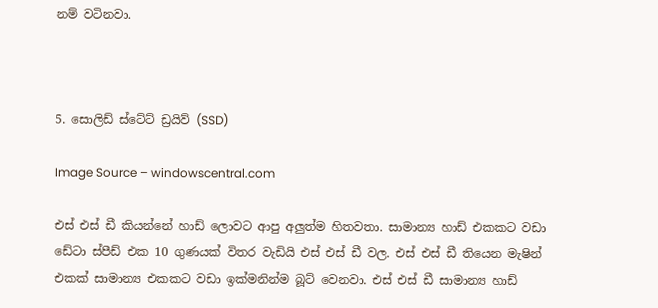නම් වටිනවා.



5. සොලිඩ් ස්ටේට් ඩ්‍රයිව් (SSD)

Image Source – windowscentral.com

එස් එස් ඩී කියන්නේ හාඩ් ලොවට ආපු අලුත්ම හිතවතා. සාමාන්‍ය හාඩ් එකකට වඩා ඩේටා ස්පීඩ් එක 10 ගුණයක් විතර වැඩියි එස් එස් ඩී වල. එස් එස් ඩී තියෙන මැෂින් එකක් සාමාන්‍ය එකකට වඩා ඉක්මනින්ම බූට් වෙනවා. එස් එස් ඩී සාමාන්‍ය හාඩ්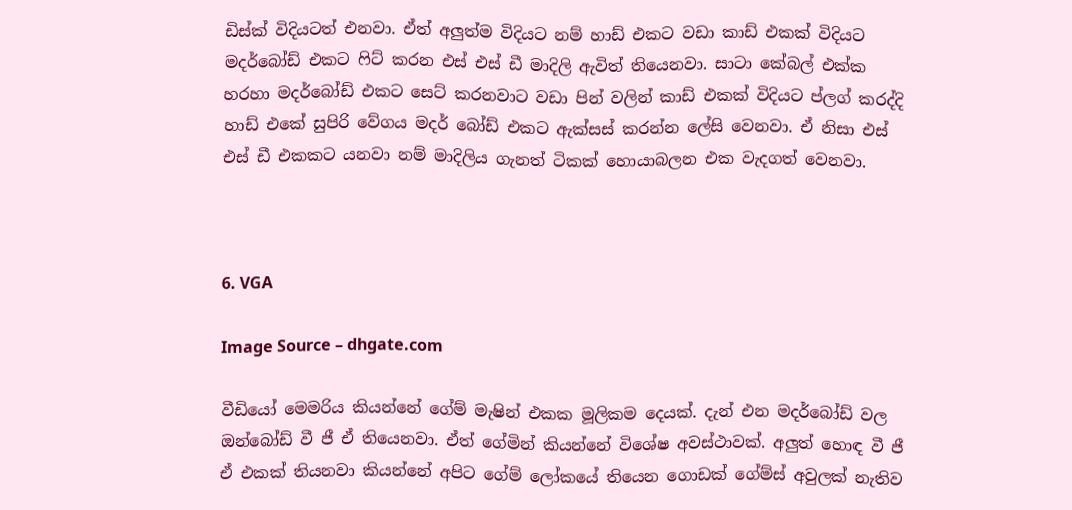ඩිස්ක් විදියටත් එනවා. ඒත් අලුත්ම විදියට නම් හාඩ් එකට වඩා කාඩ් එකක් විදියට මදර්බෝඩ් එකට ෆිට් කරන එස් එස් ඩී මාදිලි ඇවිත් තියෙනවා. සාටා කේබල් එක්ක හරහා මදර්බෝඩ් එකට සෙට් කරනවාට වඩා පින් වලින් කාඩ් එකක් විදියට ප්ලග් කරද්දි හාඩ් එකේ සුපිරි වේගය මදර් බෝඩ් එකට ඇක්සස් කරන්න ලේසි වෙනවා. ඒ නිසා එස් එස් ඩී එකකට යනවා නම් මාදිලිය ගැනත් ටිකක් හොයාබලන එක වැදගත් වෙනවා.



6. VGA

Image Source – dhgate.com

වීඩියෝ මෙමරිය කියන්නේ ගේම් මැෂින් එකක මූලිකම දෙයක්. දැන් එන මදර්බෝඩ් වල ඔන්බෝඩ් වී ජී ඒ තියෙනවා. ඒත් ගේමින් කියන්නේ විශේෂ අවස්ථාවක්. අලුත් හොඳ වී ජී ඒ එකක් තියනවා කියන්නේ අපිට ගේම් ලෝකයේ තියෙන ගොඩක් ගේම්ස් අවුලක් නැතිව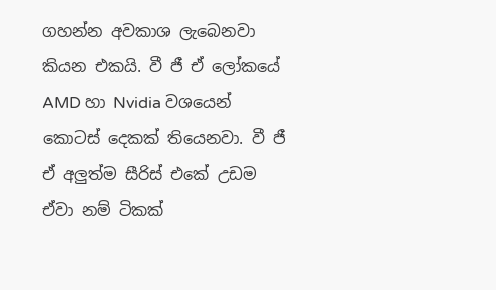ගහන්න අවකාශ ලැබෙනවා කියන එකයි. වී ජී ඒ ලෝකයේ AMD හා Nvidia වශයෙන් කොටස් දෙකක් තියෙනවා. වී ජී ඒ අලුත්ම සීරිස් එකේ උඩම ඒවා නම් ටිකක්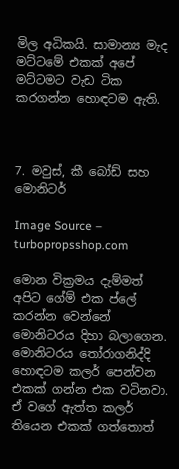මිල අධිකයි. සාමාන්‍ය මැද මට්ටමේ එකක් අපේ මට්ටමට වැඩ ටික කරගන්න හොඳටම ඇති.



7. මවුස්, කී බෝඩ් සහ මොනිටර්

Image Source – turbopropsshop.com

මොන වික්‍රමය දැම්මත් අපිට ගේම් එක ප්ලේ කරන්න වෙන්නේ මොනිටරය දිහා බලාගෙන. මොනිටරය තෝරාගනිද්දි හොඳටම කලර් පෙන්වන එකක් ගන්න එක වටිනවා. ඒ වගේ ඇත්ත කලර් තියෙන එකක් ගත්තොත්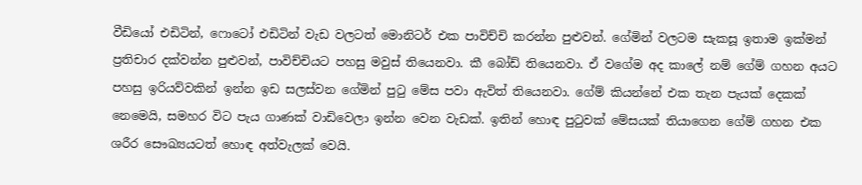වීඩියෝ එඩිටින්, ෆොටෝ එඩිටින් වැඩ වලටත් මොනිටර් එක පාවිච්චි කරන්න පුළුවන්. ගේමින් වලටම සැකසූ ඉතාම ඉක්මන් ප්‍රතිචාර දක්වන්න පුළුවන්, පාවිච්චියට පහසු මවුස් තියෙනවා. කී බෝඩ් තියෙනවා. ඒ වගේම අද කාලේ නම් ගේම් ගහන අයට පහසු ඉරියව්වකින් ඉන්න ඉඩ සලස්වන ගේමින් පුටු මේස පවා ඇවිත් තියෙනවා. ගේම් කියන්නේ එක තැන පැයක් දෙකක් නෙමෙයි, සමහර විට පැය ගාණක් වාඩිවෙලා ඉන්න වෙන වැඩක්. ඉතින් හොඳ පුටුවක් මේසයක් තියාගෙන ගේම් ගහන එක ශරීර සෞඛ්‍යයටත් හොඳ අත්වැලක් වෙයි.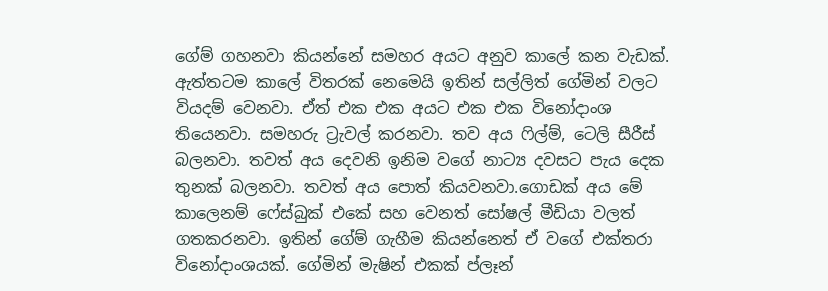ගේම් ගහනවා කියන්නේ සමහර අයට අනුව කාලේ කන වැඩක්. ඇත්තටම කාලේ විතරක් නෙමෙයි ඉතින් සල්ලිත් ගේමින් වලට වියදම් වෙනවා. ඒත් එක එක අයට එක එක විනෝදාංශ තියෙනවා. සමහරු ට්‍රැවල් කරනවා. තව අය ෆිල්ම්, ටෙලි සීරීස් බලනවා. තවත් අය දෙවනි ඉනිම වගේ නාට්‍ය දවසට පැය දෙක තුනක් බලනවා. තවත් අය පොත් කියවනවා.ගොඩක් අය මේ කාලෙනම් ෆේස්බුක් එකේ සහ වෙනත් සෝෂල් මීඩියා වලත් ගතකරනවා. ඉතින් ගේම් ගැහීම කියන්නෙත් ඒ වගේ එක්තරා විනෝදාංශයක්. ගේමින් මැෂින් එකක් ප්ලෑන්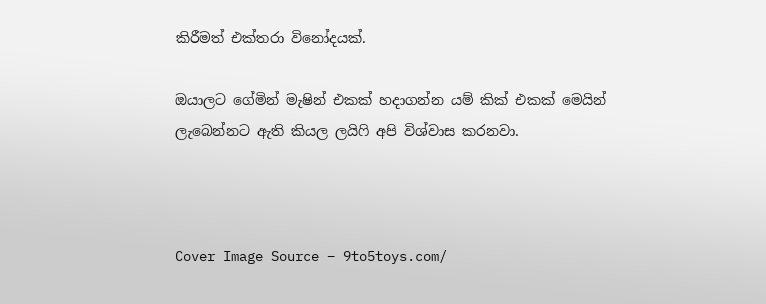කිරීමත් එක්තරා විනෝදයක්.

ඔයාලට ගේමින් මැෂින් එකක් හදාගන්න යම් කික් එකක් මෙයින් ලැබෙන්නට ඇති කියල ලයිෆි අපි විශ්වාස කරනවා.



Cover Image Source – 9to5toys.com/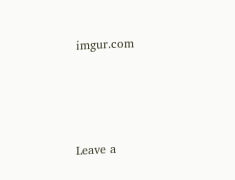imgur.com





Leave a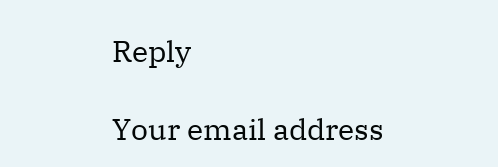Reply

Your email address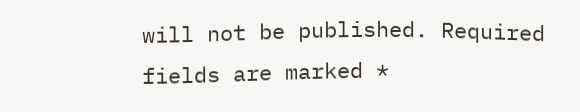will not be published. Required fields are marked *